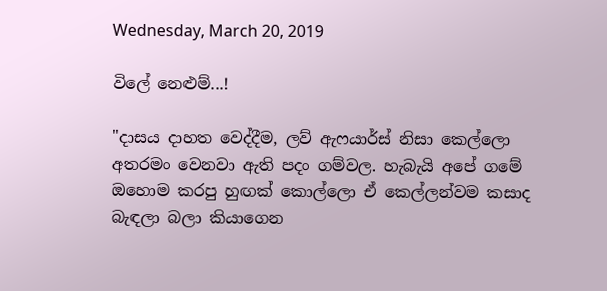Wednesday, March 20, 2019

විලේ නෙළුම්...!

"දාසය දාහත වෙද්දීම, ලව් ඇෆයාර්ස් නිසා කෙල්ලො අතරමං වෙනවා ඇති පදං ගම්වල. හැබැයි අපේ ගමේ ඔහොම කරපු හුඟක් කොල්ලො ඒ කෙල්ලන්වම කසාද බැඳලා බලා කියාගෙන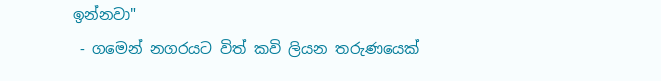ඉන්නවා"
 - ගමෙන් නගරයට විත් කවි ලියන තරුණයෙක්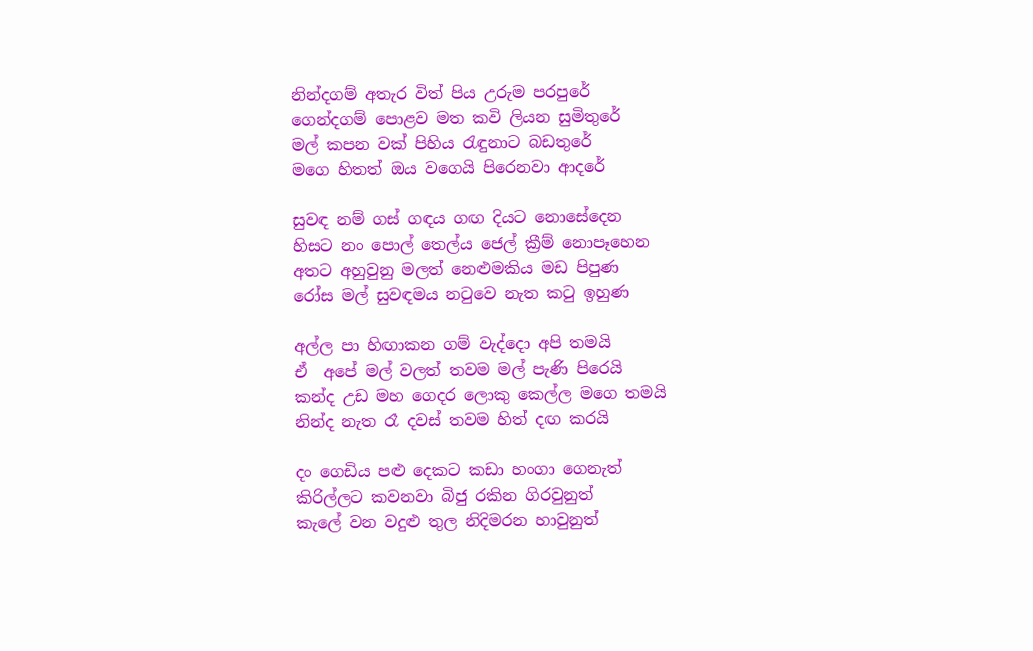නින්දගම් අතැර විත් පිය උරුම පරපුරේ
ගෙන්දගම් පොළව මත කවි ලියන සුමිතුරේ
මල් කපන වක් පිහිය රැඳුනාට බඩතුරේ
මගෙ හිතත් ඔය වගෙයි පිරෙනවා ආදරේ

සුවඳ නම් ගස් ගඳය ගඟ දියට නොසේදෙන
හිසට නං පොල් තෙල්ය ජෙල් ක්‍රීම් නොපෑහෙන
අතට අහුවුනු මලත් නෙළුමකිය මඩ පිපුණ
රෝස මල් සුවඳමය නටුවෙ නැත කටු ඉහුණ

අල්ල පා හිඟාකන ගම් වැද්දො අපි තමයි
ඒ  අපේ මල් වලත් තවම මල් පැණි පිරෙයි
කන්ද උඩ මහ ගෙදර ලොකු කෙල්ල මගෙ තමයි
නින්ද නැත රෑ දවස් තවම හිත් දඟ කරයි

දං ගෙඩිය පළු දෙකට කඩා හංගා ගෙනැත්
කිරිල්ලට කවනවා බිජු රකින ගිරවුනුත්
කැලේ වන වදුළු තුල නිදිමරන හාවුනුත්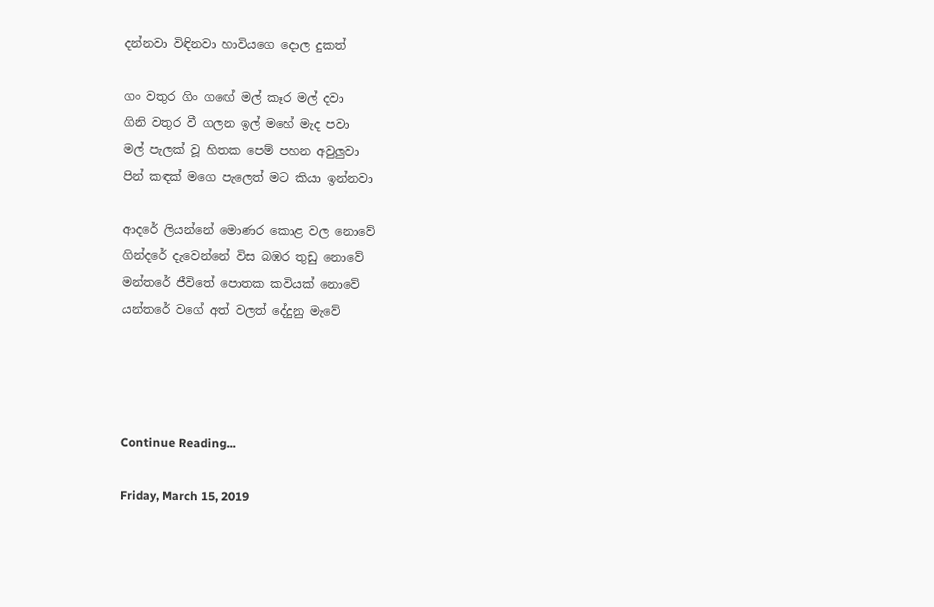දන්නවා විඳිනවා හාවියගෙ දොල දුකත්

ගං වතුර ගිං ගඟේ මල් කෑර මල් දවා
ගිනි වතුර වී ගලන ඉල් මහේ මැද පවා
මල් පැලක් වූ හිතක පෙම් පහන අවුලුවා
පින් කඳක් මගෙ පැලෙත් මට කියා ඉන්නවා

ආදරේ ලියන්නේ මොණර කොළ වල නොවේ
ගින්දරේ දැවෙන්නේ විස බඹර තුඩු නොවේ
මන්තරේ ජීවිතේ පොතක කවියක් නොවේ
යන්තරේ වගේ අත් වලත් දේදුනු මැවේ




Continue Reading...

Friday, March 15, 2019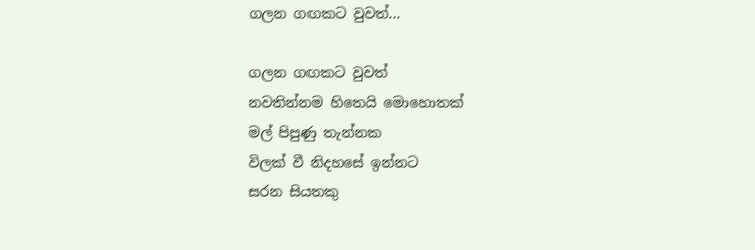ගලන ගඟකට වුවත්...

ගලන ගඟකට වුවත්
නවතින්නම හිතෙයි මොහොතක්
මල් පිපුණු තැන්නක
විලක් වී නිදහසේ ඉන්නට
සරන සියතකු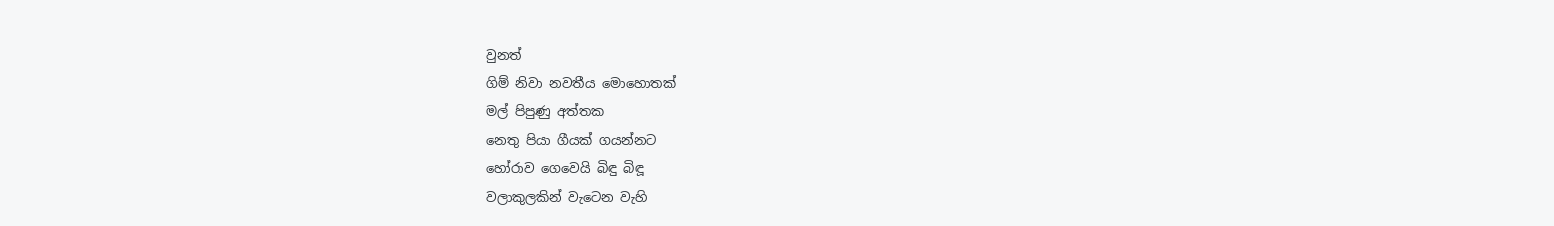වුනත්
ගිම් නිවා නවතීය මොහොතක්
මල් පිපුණු අත්තක
නෙතු පියා ගීයක් ගයන්නට
හෝරාව ගෙවෙයි බිඳු බිඳූ
වලාකුලකින් වැටෙන වැහි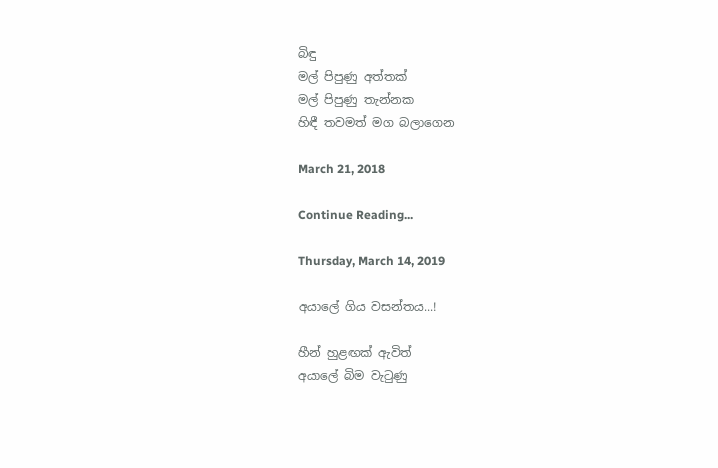බිඳු
මල් පිපුණු අත්තක්
මල් පිපුණු තැන්නක
හිඳී තවමත් මග බලාගෙන

March 21, 2018

Continue Reading...

Thursday, March 14, 2019

අයාලේ ගිය වසන්තය...!

හීන් හුළඟක් ඇවිත්
අයාලේ බිම වැටුණු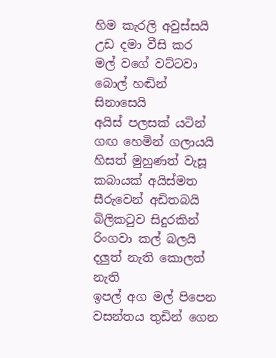හිම කැරලි අවුස්සයි
උඩ දමා වීසි කර
මල් වගේ වට්ටවා
බොල් හඬින් සිනාසෙයි
අයිස් පලසක් යටින්
ගඟ හෙමින් ගලායයි
හිසත් මුහුණත් වැසූ
කබායක් අයිස්මත
සීරුවෙන් අඩිතබයි
බිලිකටුව සිදුරකින්
රිංගවා කල් බලයි
දලුත් නැති කොලත් නැති
ඉපල් අග මල් පිපෙන
වසන්තය තුඩින් ගෙන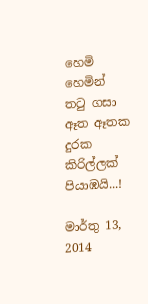හෙමි හෙමින් තටු ගසා
ඈත ඈතක දුරක
කිරිල්ලක් පියාඹයි...!

මාර්තු 13, 2014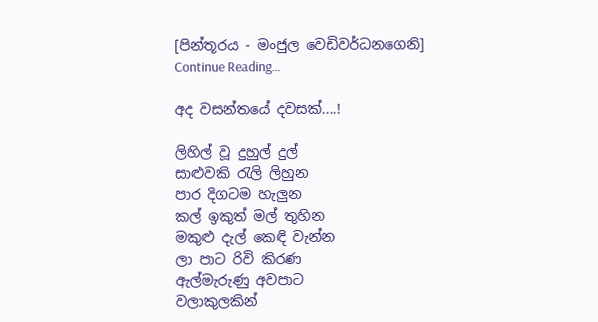[පින්තූරය - මංජුල වෙඩිවර්ධනගෙනි]
Continue Reading...

අද වසන්තයේ දවසක්....!

ලිහිල් වූ දුහුල් දුල්
සාළුවකි රැලි ලිහුන
පාර දිගටම හැලුන
කල් ඉකුත් මල් තුහින
මකුළු දැල් කෙඳි වැන්න
ලා පාට රිවි කිරණ
ඇල්මැරුණු අවපාට
වලාකුලකින්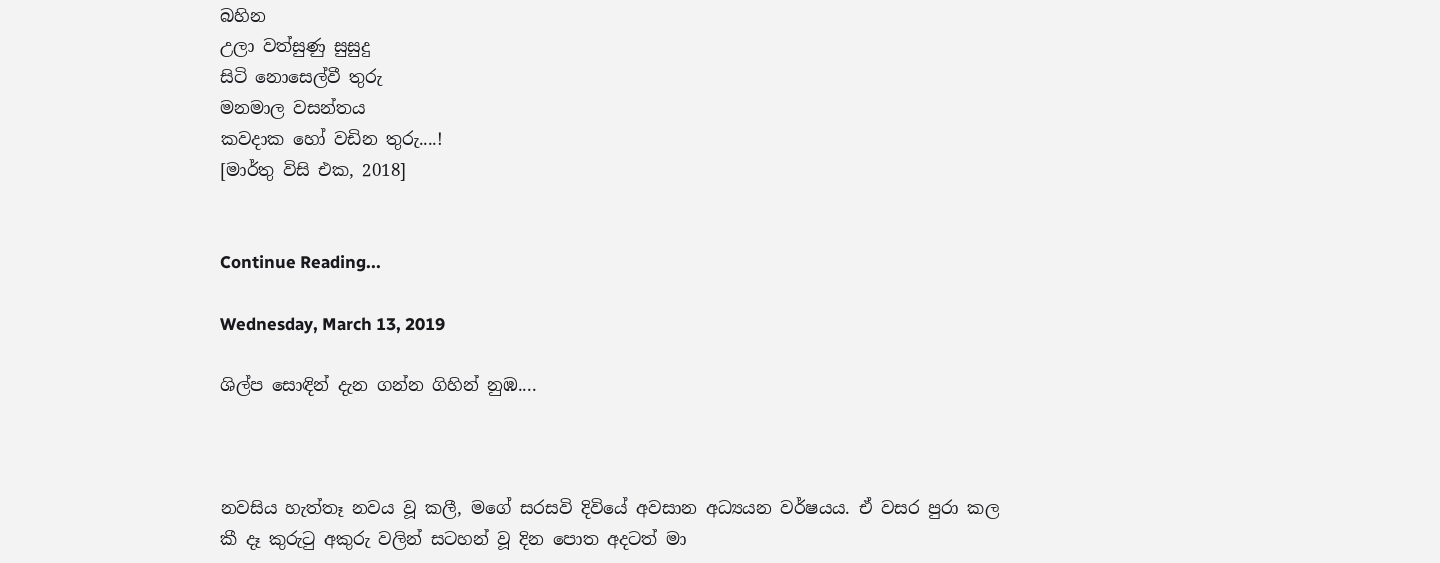බහින
උලා වත්සුණු සුසුදු
සිටි නොසෙල්වී තුරු
මනමාල වසන්තය
කවදාක හෝ වඩින තුරු....!
[මාර්තු විසි එක, 2018]


Continue Reading...

Wednesday, March 13, 2019

ශිල්ප සොඳින් දැන ගන්න ගිහින් නුඹ....



නවසිය හැත්තෑ නවය වූ කලී, මගේ සරසවි දිවියේ අවසාන අධ්‍යයන වර්ෂයය. ඒ වසර පුරා කල කී දෑ කුරුටු අකුරු වලින් සටහන් වූ දින පොත අදටත් මා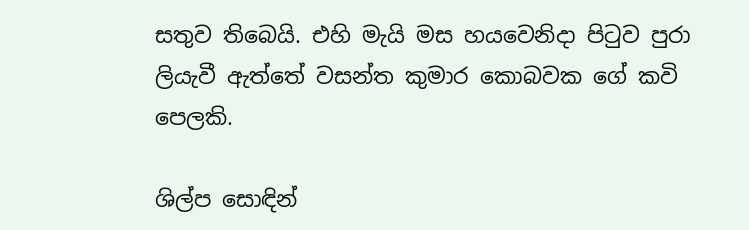සතුව තිබෙයි. එහි මැයි මස හයවෙනිදා පිටුව පුරා ලියැවී ඇත්තේ වසන්ත කුමාර කොබවක ගේ කවි පෙලකි.

ශිල්ප සොඳින්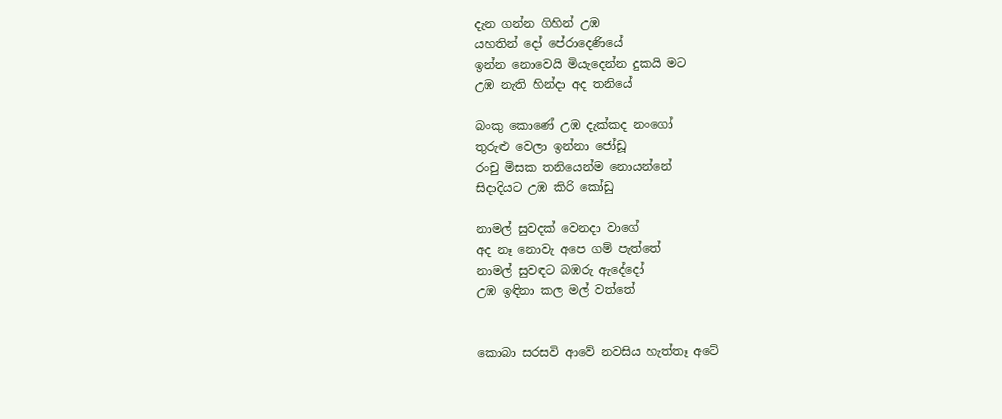දැන ගන්න ගිහින් උඹ
යහතින් දෝ පේරාදෙණියේ
ඉන්න නොවෙයි මියැදෙන්න දුකයි මට
උඹ නැති හින්දා අද තනියේ

බංකු කොණේ උඹ දැක්කද නංගෝ
තුරුළු වෙලා ඉන්නා ජෝඩූ
රංචු මිසක තනියෙන්ම නොයන්නේ
සිදාදියට උඹ කිරි කෝඩු

නාමල් සුවදක් වෙනදා වාගේ
අද නෑ නොවැ අපෙ ගම් පැත්තේ
නාමල් සුවඳට බඹරු ඇදේදෝ
උඹ ඉඳිනා කල මල් වත්තේ


කොබා සරසවි ආවේ නවසිය හැත්තෑ අටේ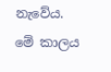නැවේය. මේ කාලය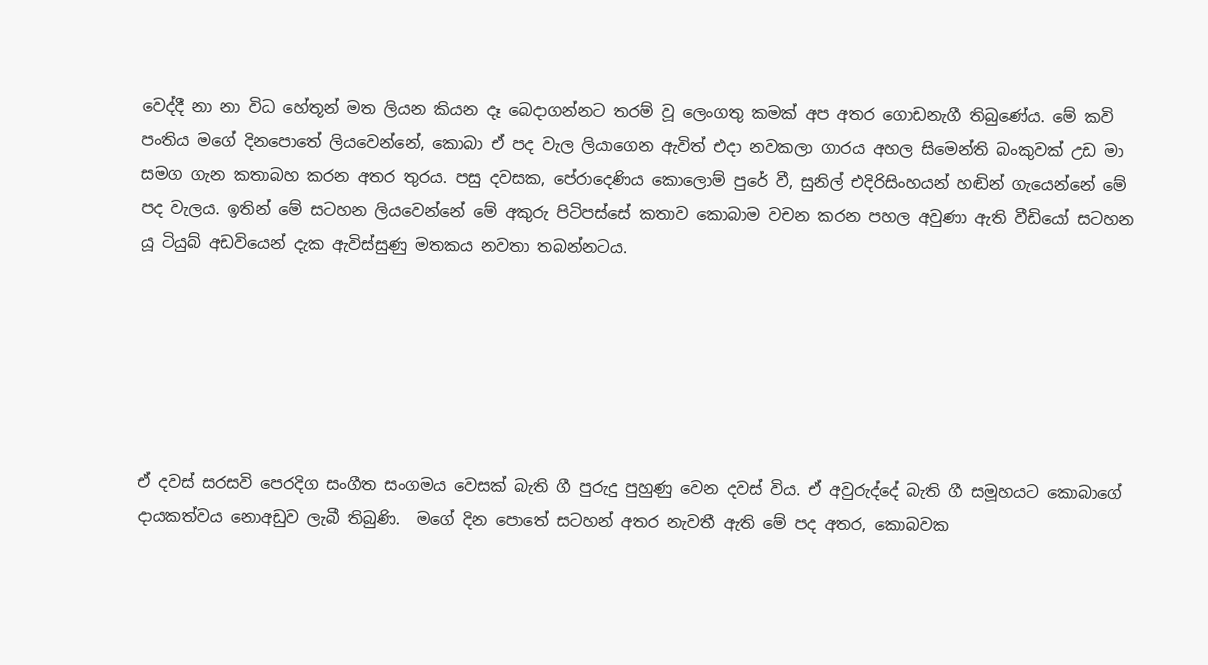වෙද්දී නා නා විධ හේතූන් මත ලියන කියන දෑ බෙදාගන්නට තරම් වූ ලෙංගතු කමක් අප අතර ගොඩනැගී තිබුණේය. මේ කවි පංතිය මගේ දිනපොතේ ලියවෙන්නේ, කොබා ඒ පද වැල ලියාගෙන ඇවිත් එදා නවකලා ගාරය අහල සිමෙන්ති බංකුවක් උඩ මා සමග ගැන කතාබහ කරන අතර තුරය. පසු දවසක, පේරාදෙණිය කොලොම් පුරේ වී, සුනිල් එදිරිසිංහයන් හඬින් ගැයෙන්නේ මේ පද වැලය. ඉතින් මේ සටහන ලියවෙන්නේ මේ අකුරු පිටිපස්සේ කතාව කොබාම වචන කරන පහල අවුණා ඇති වීඩියෝ සටහන යූ ටියුබ් අඩවියෙන් දැක ඇවිස්සුණු මතකය නවතා තබන්නටය.






ඒ දවස් සරසවි පෙරදිග සංගීත සංගමය වෙසක් බැති ගී පුරුදු පුහුණු වෙන දවස් විය. ඒ අවුරුද්දේ බැති ගී සමූහයට කොබාගේ දායකත්වය නොඅඩුව ලැබී තිබුණි.  මගේ දින පොතේ සටහන් අතර නැවතී ඇති මේ පද අතර, කොබවක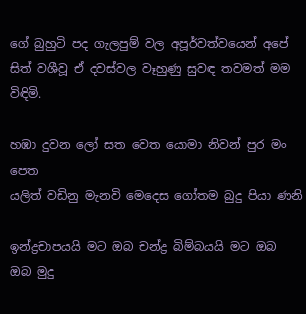ගේ බුහුටි පද ගැලපුම් වල අපූර්වත්වයෙන් අපේ සිත් වශීවූ ඒ දවස්වල වෑහුණු සුවඳ තවමත් මම විඳිමි.

හඹා දුවන ලෝ සත වෙත යොමා නිවන් පුර මං පෙත
යලිත් වඩිනු මැනවි මෙදෙස ගෝතම බුදු පියා ණනි

ඉන්ද්‍රචාපයයි මට ඔබ චන්ද්‍ර බිම්බයයි මට ඔබ
ඔබ මුදු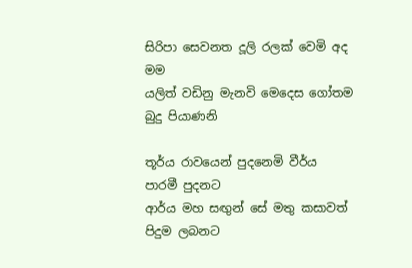සිරිපා සෙවනත දූලි රලක් වෙමි අද මම
යලිත් වඩිනු මැනවි මෙදෙස ගෝතම බුදු පියාණනි

තූර්ය රාවයෙන් පුදනෙමි වීර්ය පාරමී පුදනට
ආර්ය මහ සඟුන් සේ මතු කසාවත් පිදුම ලබනට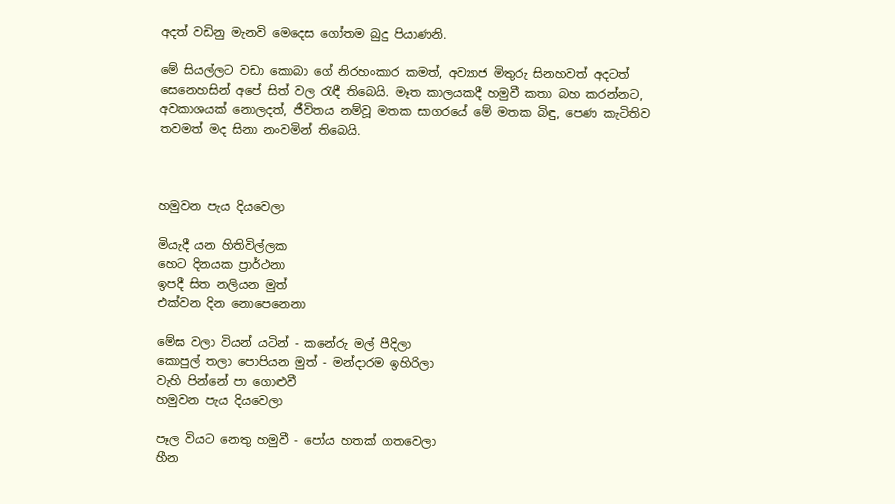අදත් වඩිනු මැනවි මෙදෙස ගෝතම බුදු පියාණනි.

මේ සියල්ලට වඩා කොබා ගේ නිරහංකාර කමත්, අව්‍යාජ මිතුරු සිනහවත් අදටත් සෙනෙහසින් අපේ සිත් වල රැඳී තිබෙයි. මෑත කාලයකදී හමුවී කතා බහ කරන්නට, අවකාශයක් නොලදත්, ජීවිතය නම්වූ මතක සාගරයේ මේ මතක බිඳු, පෙණ කැටිතිව තවමත් මද සිනා නංවමින් තිබෙයි.



හමුවන පැය දියවෙලා

මියැදී යන හිතිවිල්ලක
හෙට දිනයක ප්‍රාර්ථනා
ඉපදී සිත නලියන මුත්
එක්වන දින නොපෙනෙනා

මේඝ වලා වියන් යටින් - කනේරු මල් පීදිලා
කොපුල් තලා පොපියන මුත් - මන්දාරම ඉහිරිලා
වැහි පින්නේ පා ගොළුවී
හමුවන පැය දියවෙලා

පෑල වියට නෙතු හමුවී - පෝය හතක් ගතවෙලා
හීන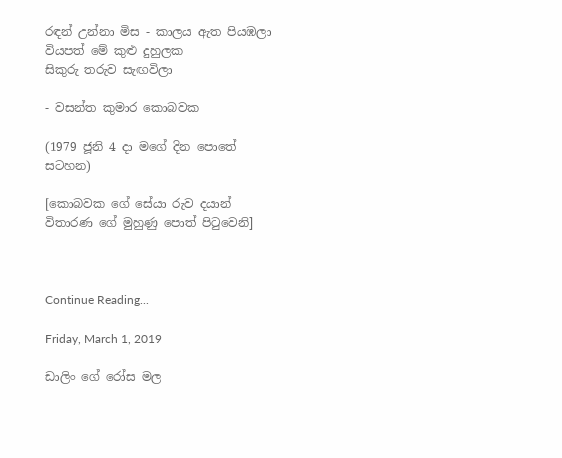රඳන් උන්නා මිස - කාලය ඇත පියඹලා
වියපත් මේ කුළු දුහුලක
සිකුරු තරුව සැඟවිලා

- වසන්ත කුමාර කොබවක

(1979 ජූනි 4 දා මගේ දින පොතේ සටහන)

[කොබවක ගේ සේයා රුව දයාන් විතාරණ ගේ මුහුණු පොත් පිටුවෙනි]



Continue Reading...

Friday, March 1, 2019

ඩාලිං ගේ රෝස මල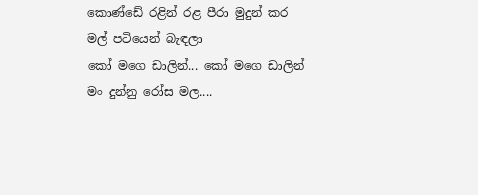කොණ්ඩේ රළින් රළ පීරා මුදුන් කර
මල් පටියෙන් බැඳලා
කෝ මගෙ ඩාලින්... කෝ මගෙ ඩාලින්
මං දුන්නු රෝස මල....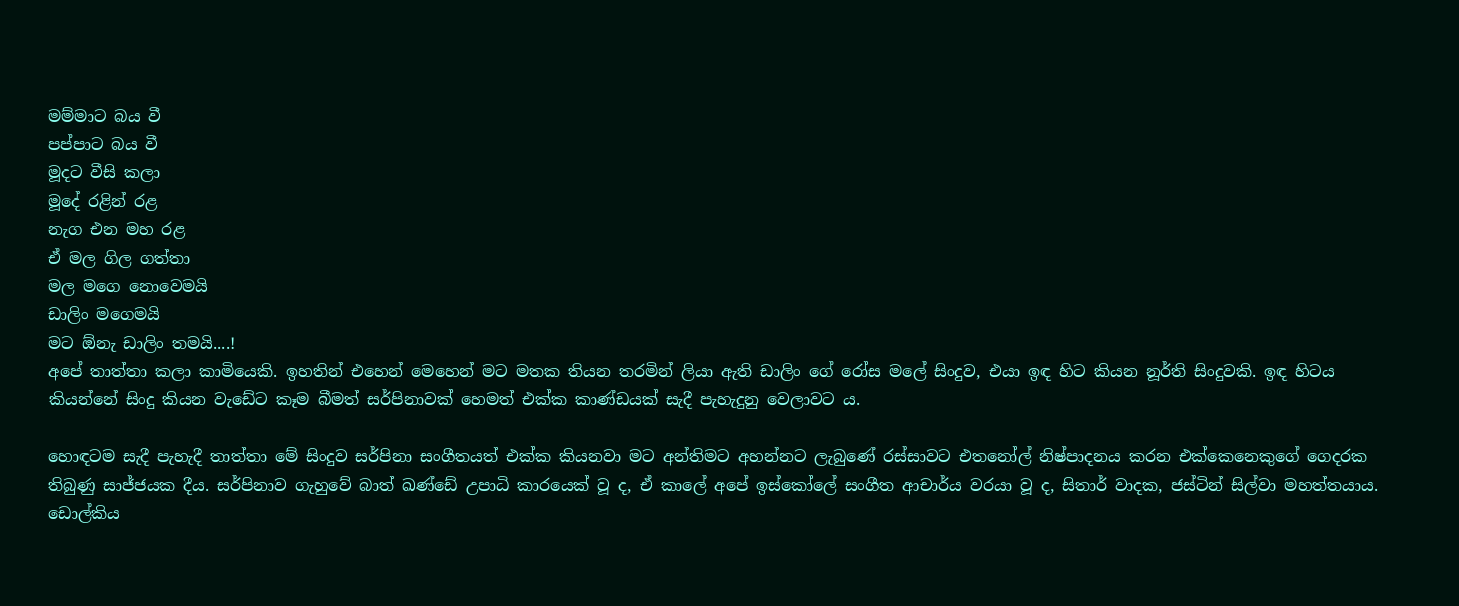මම්මාට බය වී
පප්පාට බය වී
මූදට වීසි කලා
මූදේ රළින් රළ
නැග එන මහ රළ
ඒ මල ගිල ගත්තා
මල මගෙ නොවෙමයි
ඩාලිං මගෙමයි
මට ඕනැ ඩාලිං තමයි....!
අපේ තාත්තා කලා කාමියෙකි. ඉහතින් එහෙන් මෙහෙන් මට මතක තියන තරමින් ලියා ඇති ඩාලිං ගේ රෝස මලේ සිංදුව, එයා ඉඳ හිට කියන නූර්ති සිංදුවකි. ඉඳ හිටය කියන්නේ සිංදු කියන වැඩේට කෑම බීමත් සර්පිනාවක් හෙමත් එක්ක කාණ්ඩයක් සැදී පැහැදුනු වෙලාවට ය.

හොඳටම සැදී පැහැදී තාත්තා මේ සිංදුව සර්පිනා සංගීතයත් එක්ක කියනවා මට අන්තිමට අහන්නට ලැබුණේ රස්සාවට එතනෝල් නිෂ්පාදනය කරන එක්කෙනෙකුගේ ගෙදරක තිබුණු සාජ්ජයක දීය. සර්පිනාව ගැහුවේ බාත් ඛණ්ඩේ උපාධි කාරයෙක් වූ ද, ඒ කාලේ අපේ ඉස්කෝලේ සංගීත ආචාර්ය වරයා වූ ද, සිතාර් වාදක, ජස්ටින් සිල්වා මහත්තයාය. ඩොල්කිය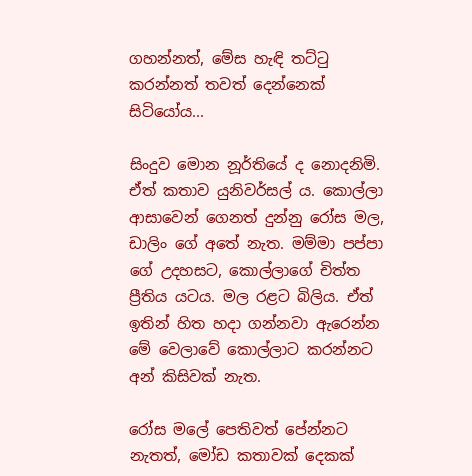ගහන්නත්, මේස හැඳි තට්ටු කරන්නත් තවත් දෙන්නෙක් සිටියෝය...

සිංදුව මොන නූර්තියේ ද නොදනිමි. ඒත් කතාව යුනිවර්සල් ය. කොල්ලා ආසාවෙන් ගෙනත් දුන්නු රෝස මල, ඩාලිං ගේ අතේ නැත. මම්මා පප්පා ගේ උදහසට, කොල්ලාගේ චිත්ත ප්‍රීතිය යටය. මල රළට බිලිය. ඒත් ඉතින් හිත හදා ගන්නවා ඇරෙන්න මේ වෙලාවේ කොල්ලාට කරන්නට අන් කිසිවක් නැත.

රෝස මලේ පෙතිවත් පේන්නට නැතත්, මෝඩ කතාවක් දෙකක්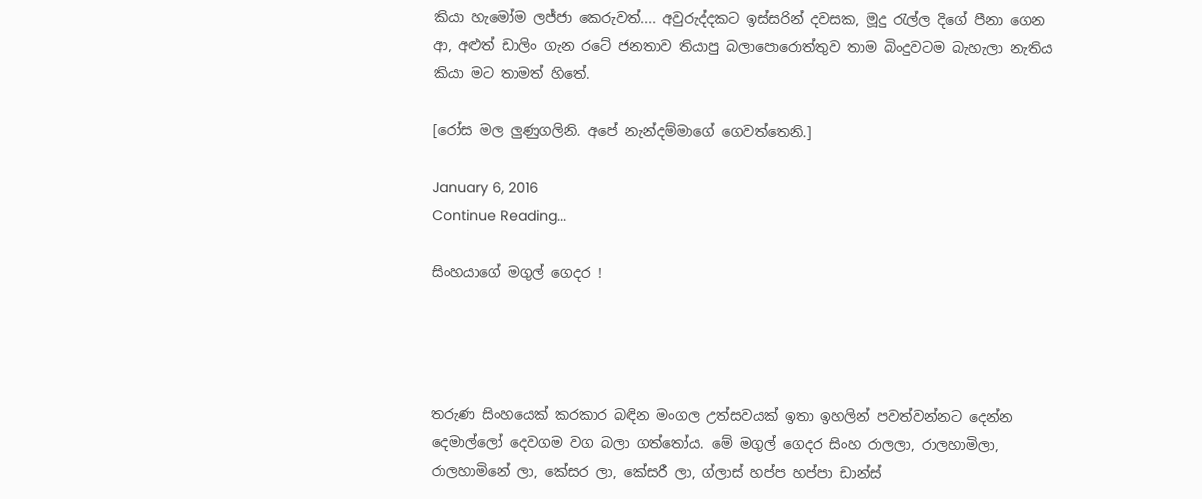කියා හැමෝම ලජ්ජා කෙරුවත්.... අවුරුද්දකට ඉස්සරින් දවසක, මූදු රැල්ල දිගේ පීනා ගෙන ආ, අළුත් ඩාලිං ගැන රටේ ජනතාව තියාපු බලාපොරොත්තුව තාම බිංදුවටම බැහැලා නැතිය කියා මට තාමත් හිතේ.

[රෝස මල ලුණුගලිනි. අපේ නැන්දම්මාගේ ගෙවත්තෙනි.]

January 6, 2016
Continue Reading...

සිංහයාගේ මගුල් ගෙදර !




තරුණ සිංහයෙක් කරකාර බඳින මංගල උත්සවයක් ඉතා ඉහලින් පවත්වන්නට දෙන්න දෙමාල්ලෝ දෙවගම වග බලා ගත්තෝය. මේ මගුල් ගෙදර සිංහ රාලලා, රාලහාමිලා, රාලහාමිනේ ලා, කේසර ලා, කේසරී ලා, ග්ලාස් හප්ප හප්පා ඩාන්ස්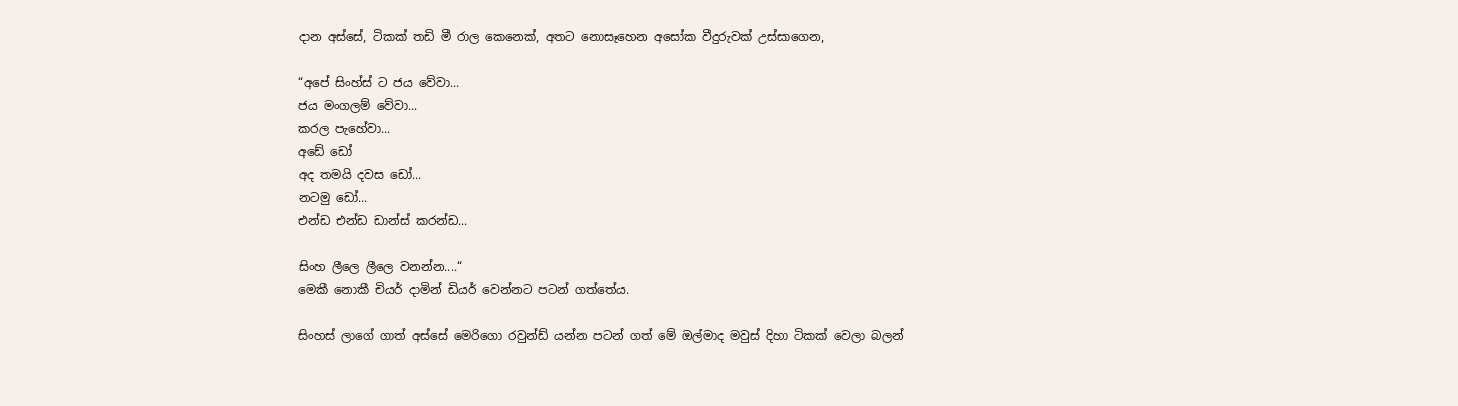දාන අස්සේ, ටිකක් තඩි මී රාල කෙනෙක්, අතට නොසෑහෙන අසෝක වීදුරුවක් උස්සාගෙන,

“අපේ සිංහ්ස් ට ජය වේවා...
ජය මංගලම් වේවා...
කරල පැහේවා...
අඩේ ඩෝ
අද තමයි දවස ඩෝ...
නටමු ඩෝ...
එන්ඩ එන්ඩ ඩාන්ස් කරන්ඩ...

සිංහ ලීලෙ ලීලෙ වනන්න....“
මෙකී නොකී චියර් දාමින් ඩියර් වෙන්නට පටන් ගත්තේය.

සිංහස් ලාගේ ගාත් අස්සේ මෙරිගො රවුන්ඩ් යන්න පටන් ගත් මේ ඔල්මාද මවුස් දිහා ටිකක් වෙලා බලන්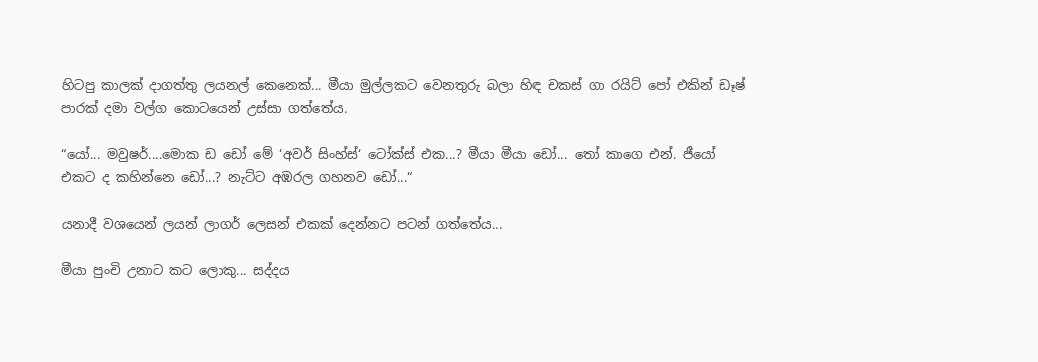හිටපු කාලක් දාගත්තු ලයනල් කෙනෙක්... මීයා මුල්ලකට වෙනතුරු බලා හිඳ චකස් ගා රයිට් පෝ එකින් ඩෑෂ් පාරක් දමා වල්ග කොටයෙන් උස්සා ගත්තේය.

“යෝ... මවුෂර්....මොක ඩ ඩෝ මේ ‘අවර් සිංහ්ස්‘ ටෝක්ස් එක...? මීයා මීයා ඩෝ... තෝ කාගෙ එන්. ජීයෝ එකට ද කහින්නෙ ඩෝ...? නැට්ට අඹරල ගහනව ඩෝ...“

යනාදී වශයෙන් ලයන් ලාගර් ලෙසන් එකක් දෙන්නට පටන් ගත්තේය...

මීයා පුංචි උනාට කට ලොකු... සද්දය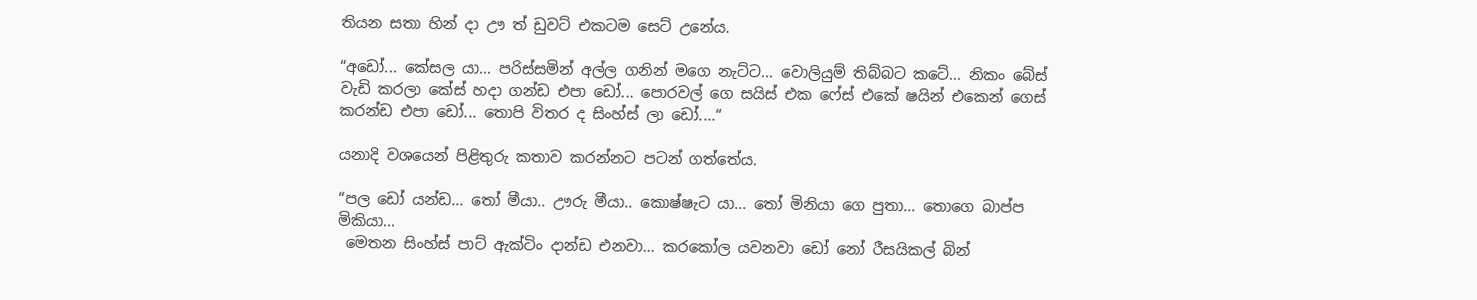තියන සතා හින් දා ඌ ත් ඩුවට් එකටම සෙට් උනේය.

“අඩෝ... කේසල යා... පරිස්සමින් අල්ල ගනින් මගෙ නැට්ට... වොලියුම් තිබ්බට කටේ... නිකං බේස් වැඩි කරලා කේස් හදා ගන්ඩ එපා ඩෝ... පොරවල් ගෙ සයිස් එක ෆේස් එකේ ෂයින් එකෙන් ගෙස් කරන්ඩ එපා ඩෝ... තොපි විතර ද සිංහ්ස් ලා ඩෝ....“

යනාදි වශයෙන් පිළිතුරු කතාව කරන්නට පටන් ගත්තේය.

“පල ඩෝ යන්ඩ... තෝ මීයා.. ඌරු මීයා.. කොෂ්ෂැට යා... තෝ මිනියා ගෙ පුතා... තොගෙ බාප්ප මිකියා...
 මෙතන සිංහ්ස් පාට් ඇක්ටිං දාන්ඩ එනවා... කරකෝල යවනවා ඩෝ නෝ රීසයිකල් බින්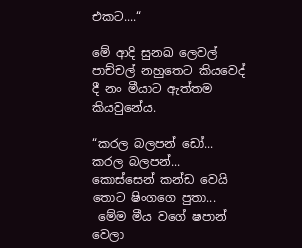එකට....“

මේ ආදි සුනඛ ලෙවල් පාච්චල් නහුතෙට කියවෙද් දී නං මීයාට ඇත්තම කියවුනේය.

“කරල බලපන් ඩෝ... කරල බලපන්... කොස්සෙන් කන්ඩ වෙයි තොට ෂිංගගෙ පුතා...
 මේම මීය වගේ ෂපාන් වෙලා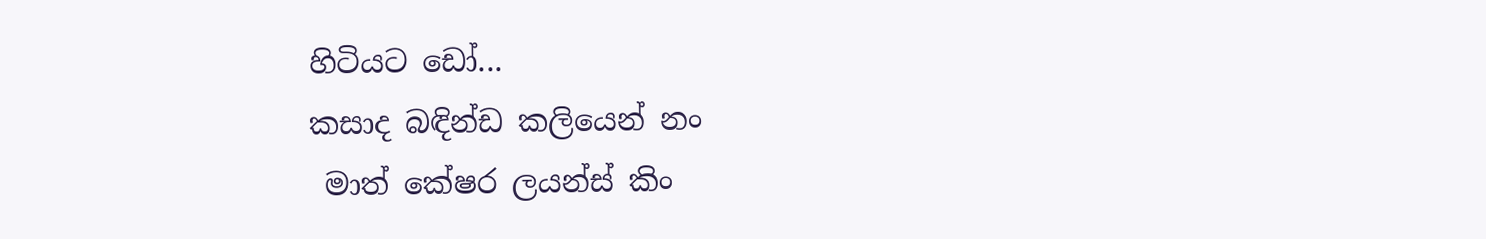හිටියට ඩෝ...
කසාද බඳින්ඩ කලියෙන් නං
 මාත් කේෂර ලයන්ස් කිං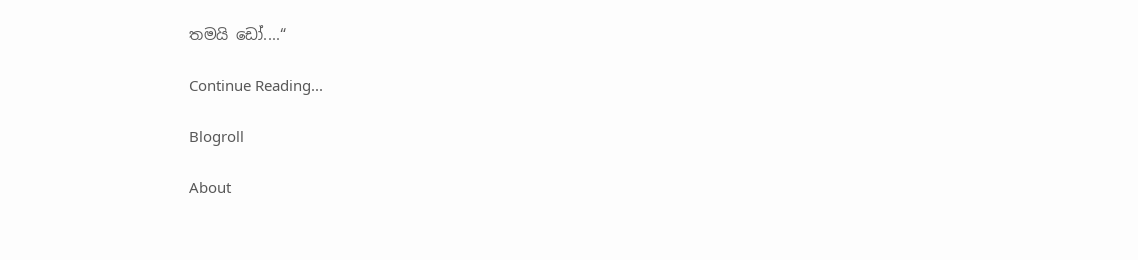තමයි ඩෝ....“

Continue Reading...

Blogroll

About